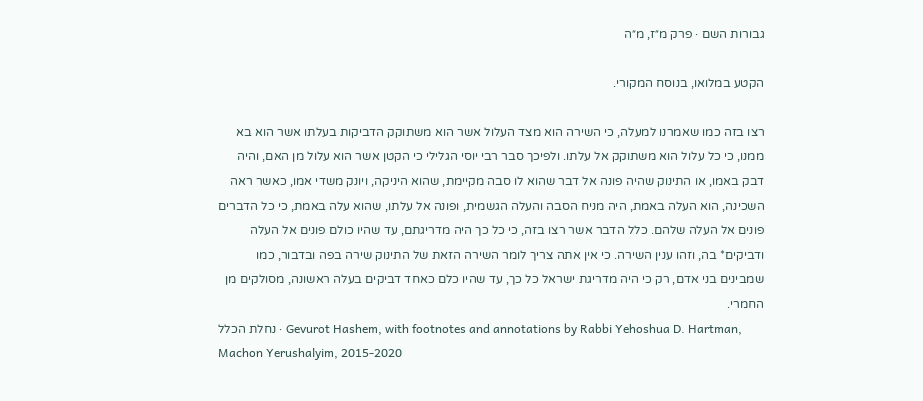גבורות השם · פרק מ״ז, מ״ה

הקטע במלואו, בנוסח המקורי.

רצו בזה כמו שאמרנו למעלה, כי השירה הוא מצד העלול אשר הוא משתוקק הדביקות בעלתו אשר הוא בא ממנו, כי כל עלול הוא משתוקק אל עלתו. ולפיכך סבר רבי יוסי הגלילי כי הקטן אשר הוא עלול מן האם, והיה דבק באמו, או התינוק שהיה פונה אל דבר שהוא לו סבה מקיימת, שהוא היניקה, ויונק משדי אמו, כאשר ראה השכינה, הוא העלה באמת, היה מניח הסבה והעלה הגשמית, ופונה אל עלתו, שהוא עלה באמת, כי כל הדברים פונים אל העלה שלהם. כלל הדבר אשר רצו בזה, כי כל כך היה מדריגתם, עד שהיו כולם פונים אל העלה ודביקים* בה, וזהו ענין השירה. כי אין אתה צריך לומר השירה הזאת של התינוק שירה בפה ובדבור, כמו שמבינים בני אדם, רק כי היה מדריגת ישראל כל כך, עד שהיו כלם כאחד דביקים בעלה ראשונה, מסולקים מן החמרי.
נחלת הכלל · Gevurot Hashem, with footnotes and annotations by Rabbi Yehoshua D. Hartman, Machon Yerushalyim, 2015-2020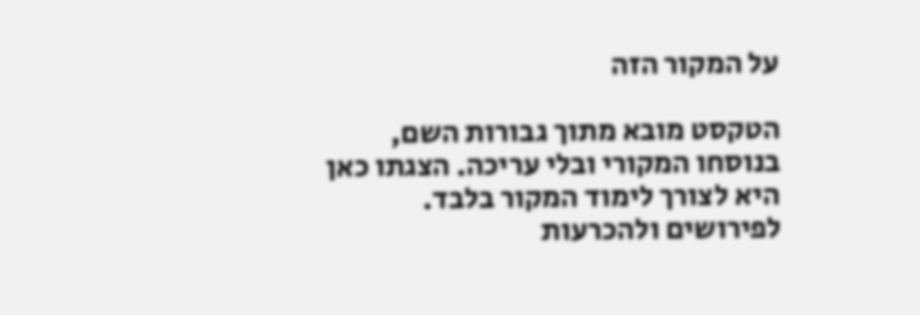על המקור הזה

הטקסט מובא מתוך גבורות השם, בנוסחו המקורי ובלי עריכה. הצגתו כאן היא לצורך לימוד המקור בלבד. לפירושים ולהכרעות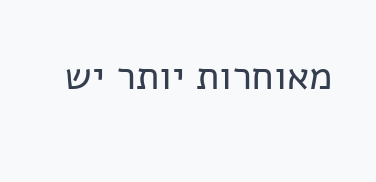מאוחרות יותר יש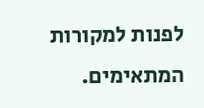לפנות למקורות המתאימים.